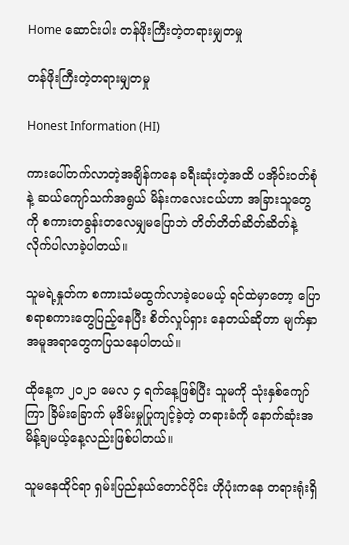Home ဆောင်းပါး တန်ဖိုးကြီးတဲ့တရားမျှတမှု

တန်ဖိုးကြီးတဲ့တရားမျှတမှု

Honest Information (HI)

ကားပေါ်တက်လာတဲ့အချိန်ကနေ ခရီးဆုံးတဲ့အထိ ပအိုဝ်းဝတ်စုံနဲ့ ဆယ်ကျော်သက်အရွယ် မိန်းကလေးငယ်ဟာ အခြားသူတွေကို စကားတခွန်းတလေမျှမပြောဘဲ တိတ်တိတ်ဆိတ်ဆိတ်နဲ့ လိုက်ပါလာခဲ့ပါတယ်။

သူမရဲ့နှုတ်က စကားသံမထွက်လာခဲ့ပေမယ့် ရင်ထဲမှာတော့ ပြောစရာစကားတွေပြည့်နေပြီး စိတ်လှုပ်ရှား နေတယ်ဆိုတာ မျက်နှာအမူအရာတွေကပြသနေပါတယ်။

ထိုနေ့က ၂၀၂၁ မေလ ၄ ရက်နေ့ဖြစ်ပြီး သူမကို သုံးနှစ်ကျော်ကြာ ခြိမ်းခြောက် မုဒိမ်းမှုပြုကျင့်ခဲ့တဲ့ တရားခံကို နောက်ဆုံးအမိန့်ချမယ့်နေ့လည်းဖြစ်ပါတယ်။

သူမနေထိုင်ရာ ရှမ်းပြည်နယ်တောင်ပိုင်း ဟိုပုံးကနေ တရားရုံးရှိ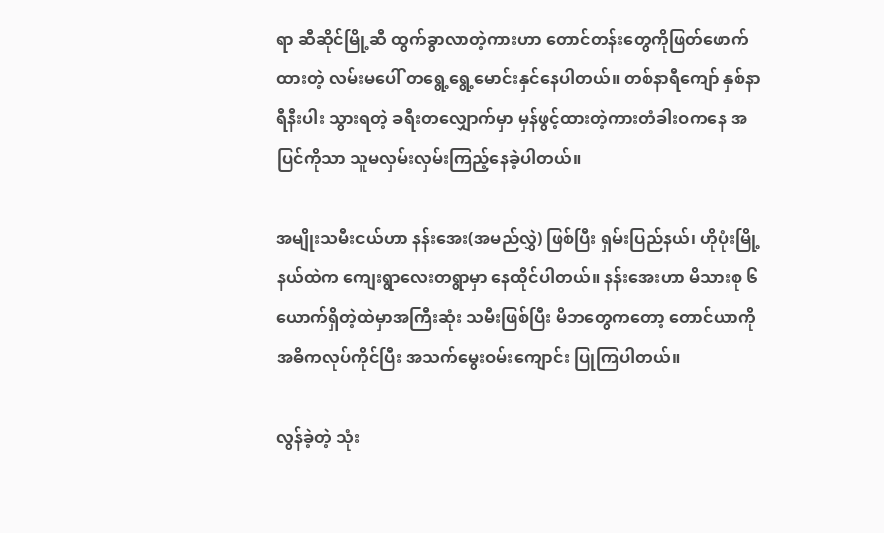ရာ ဆီဆိုင်မြို့ဆီ ထွက်ခွာလာတဲ့ကားဟာ တောင်တန်းတွေကိုဖြတ်ဖောက်ထားတဲ့ လမ်းမပေါ် တရွေ့ရွေ့မောင်းနှင်နေပါတယ်။ တစ်နာရီကျော် နှစ်နာရီနီးပါး သွားရတဲ့ ခရီးတလျှောက်မှာ မှန်ဖွင့်ထားတဲ့ကားတံခါးဝကနေ အပြင်ကိုသာ သူမလှမ်းလှမ်းကြည့်နေခဲ့ပါတယ်။

အမျိုးသမီးငယ်ဟာ နန်းအေး(အမည်လွှဲ) ဖြစ်ပြီး ရှမ်းပြည်နယ်၊ ဟိုပုံးမြို့နယ်ထဲက ကျေးရွာလေးတရွာမှာ နေထိုင်ပါတယ်။ နန်းအေးဟာ မိသားစု ၆ ယောက်ရှိတဲ့ထဲမှာအကြီးဆုံး သမီးဖြစ်ပြီး မိဘတွေကတော့ တောင်ယာကို အဓိကလုပ်ကိုင်ပြီး အသက်မွေးဝမ်းကျောင်း ပြုကြပါတယ်။

လွန်ခဲ့တဲ့ သုံး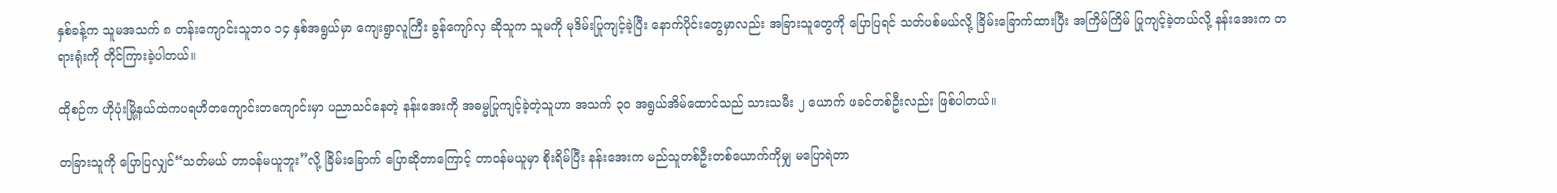နှစ်ခန့်က သူမအသက် ၈ တန်းကျောင်းသူဘဝ ၁၄ နှစ်အရွယ်မှာ ကျေးရွာလူကြီး ခွန်ကျော်လှ ဆိုသူက သူမကို မုဒိမ်းပြုကျင့်ခဲ့ပြီး နောက်ပိုင်းတွေမှာလည်း အခြားသူတွေကို ပြောပြရင် သတ်ပစ်မယ်လို့ ခြိမ်းခြောက်ထားပြီး အကြိမ်ကြိမ် ပြုကျင့်ခဲ့တယ်လို့ နန်းအေးက တရားရုံးကို တိုင်ကြားခဲ့ပါတယ်။

ထိုစဉ်က ဟိုပုံးမြို့နယ်ထဲကပရဟိတကျောင်းတကျောင်းမှာ ပညာသင်နေတဲ့ နန်းအေးကို အဓမ္မပြုကျင့်ခဲ့တဲ့သူဟာ အသက် ၃၀ အရွယ်အိမ်ထောင်သည် သားသမီး ၂ ယောက် ဖခင်တစ်ဦးလည်း ဖြစ်ပါတယ်။

တခြားသူကို ပြောပြလျှင်“သတ်မယ် တာဝန်မယူဘူး”လို့ ခြိမ်းခြောက် ပြောဆိုတာကြောင့် တာဝန်မယူမှာ စိုးရိမ်ပြီး နန်းအေးက မည်သူတစ်ဦးတစ်ယောက်ကိုမျှ မပြောရဲတာ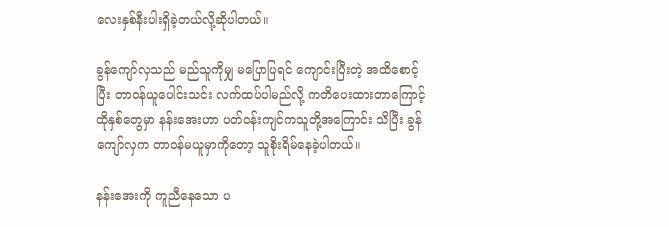လေးနှစ်နီးပါးရှိခဲ့တယ်လို့ဆိုပါတယ်။

ခွန်ကျော်လှသည် မည်သူကိုမျှ မပြောပြရင် ကျောင်းပြီးတဲ့ အထိစောင့်ပြီး တာဝန်ယူပေါင်းသင်း လက်ထပ်ပါမည်လို့ ကတိပေးထားတာကြောင့် ထိုနှစ်တွေမှာ နန်းအေးဟာ ပတ်ဝန်းကျင်ကသူတို့အကြောင်း သိပြီး ခွန်ကျော်လှက တာဝန်မယူမှာကိုတော့ သူစိုးရိမ်နေခဲ့ပါတယ်။

နန်းအေးကို ကူညီနေသော ပ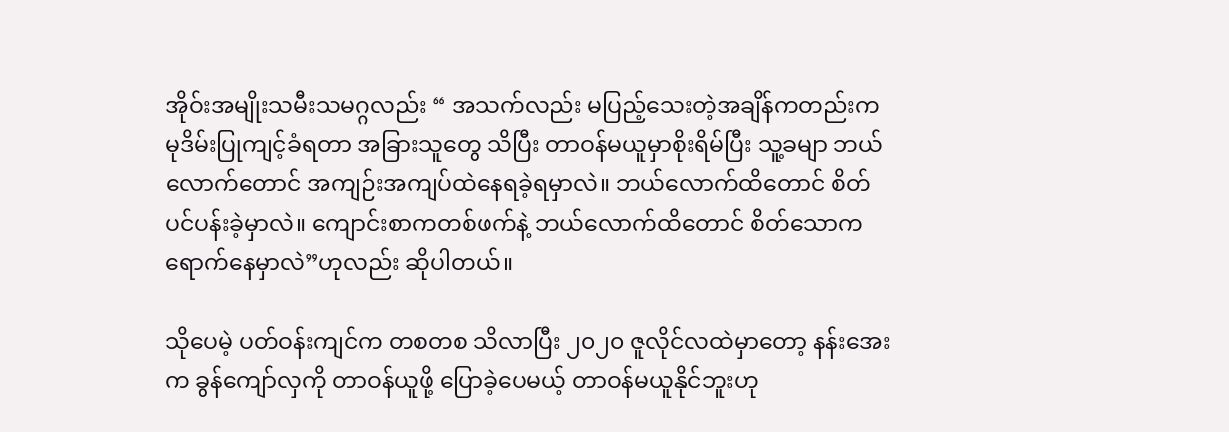အိုဝ်းအမျိုးသမီးသမဂ္ဂလည်း “ အသက်လည်း မပြည့်သေးတဲ့အချိန်ကတည်းက မုဒိမ်းပြုကျင့်ခံရတာ အခြားသူတွေ သိပြီး တာဝန်မယူမှာစိုးရိမ်ပြီး သူ့ခမျာ ဘယ်လောက်တောင် အကျဉ်းအကျပ်ထဲနေရခဲ့ရမှာလဲ။ ဘယ်လောက်ထိတောင် စိတ်ပင်ပန်းခဲ့မှာလဲ။ ကျောင်းစာကတစ်ဖက်နဲ့ ဘယ်လောက်ထိတောင် စိတ်သောကရောက်နေမှာလဲ”ဟုလည်း ဆိုပါတယ်။

သိုပေမဲ့ ပတ်ဝန်းကျင်က တစတစ သိလာပြီး ၂၀၂၀ ဇူလိုင်လထဲမှာတော့ နန်းအေးက ခွန်ကျော်လှကို တာဝန်ယူဖို့ ပြောခဲ့ပေမယ့် တာဝန်မယူနိုင်ဘူးဟု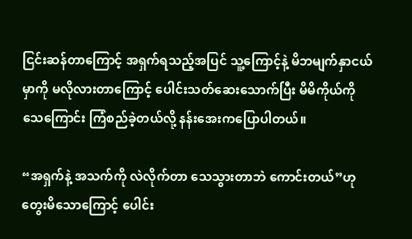ငြင်းဆန်တာကြောင့် အရှက်ရသည့်အပြင် သူ့ကြောင့်နဲ့ မိဘမျက်နှာငယ်မှာကို မလိုလားတာကြောင့် ပေါင်းသတ်ဆေးသောက်ပြီး မိမိကိုယ်ကို သေကြောင်း ကြံစည်ခဲ့တယ်လို့ နန်းအေးကပြောပါတယ်။

“အရှက်နဲ့ အသက်ကို လဲလိုက်တာ သေသွားတာဘဲ ကောင်းတယ်”ဟု တွေးမိသောကြောင့် ပေါင်း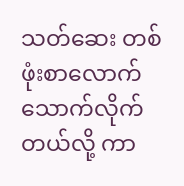သတ်ဆေး တစ်ဖုံးစာလောက် သောက်လိုက်တယ်လို့ ကာ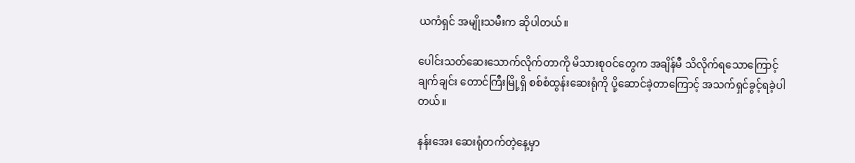ယကံရှင် အမျိုးသမီးက ဆိုပါတယ်။

ပေါင်းသတ်ဆေးသောက်လိုက်တာကို မိသားစုဝင်တွေက အချိန်မီ သိလိုက်ရသောကြောင့် ချက်ချင်း တောင်ကြီးမြို့ရှိ စစ်စံထွန်းဆေးရုံကို ပို့ဆောင်ခဲ့တာကြောင့် အသက်ရှင်ခွင့်ရခဲ့ပါတယ်။

နန်းအေး ဆေးရုံတက်တဲ့နေ့မှာ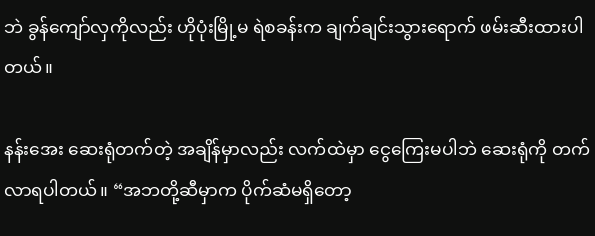ဘဲ ခွန်ကျော်လှကိုလည်း ဟိုပုံးမြို့မ ရဲစခန်းက ချက်ချင်းသွားရောက် ဖမ်းဆီးထားပါတယ်။

နန်းအေး ဆေးရုံတက်တဲ့ အချိန်မှာလည်း လက်ထဲမှာ ငွေကြေးမပါဘဲ ဆေးရုံကို တက်လာရပါတယ်။ “အဘတို့ဆီမှာက ပိုက်ဆံမရှိတော့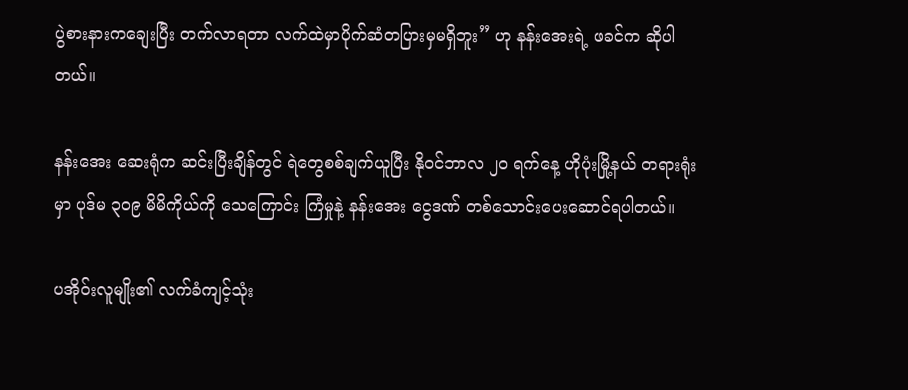ပွဲစားနားကချေးပြီး တက်လာရတာ လက်ထဲမှာပိုက်ဆံတပြားမှမရှိဘူး” ဟု နန်းအေးရဲ့ ဖခင်က ဆိုပါတယ်။

နန်းအေး ဆေးရုံက ဆင်းပြီးချိန်တွင် ရဲတွေစစ်ချက်ယူပြီး နိုဝင်ဘာလ ၂၀ ရက်နေ့ ဟိုပုံးမြို့နယ် တရားရုံးမှာ ပုဒ်မ ၃၀၉ မိမိကိုယ်ကို သေကြောင်း ကြံမှုနဲ့ နန်းအေး ငွေဒဏ် တစ်သောင်းပေးဆောင်ရပါတယ်။

ပအိုဝ်းလူမျိုး၏ လက်ခံကျင့်သုံး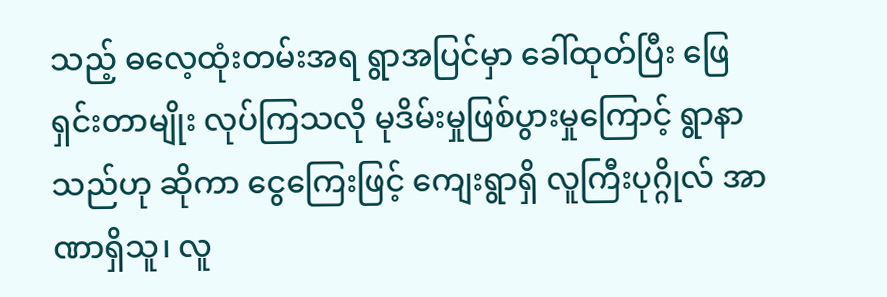သည့် ဓလေ့ထုံးတမ်းအရ ရွာအပြင်မှာ ခေါ်ထုတ်ပြီး ဖြေရှင်းတာမျိုး လုပ်ကြသလို မုဒိမ်းမှုဖြစ်ပွားမှုကြောင့် ရွာနာသည်ဟု ဆိုကာ ငွေကြေးဖြင့် ကျေးရွာရှိ လူကြီးပုဂ္ဂိုလ် အာဏာရှိသူ၊ လူ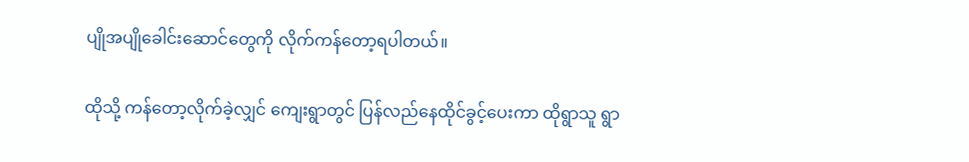ပျိုအပျိုခေါင်းဆောင်တွေကို လိုက်ကန်တော့ရပါတယ်။

ထိုသို့ ကန်တော့လိုက်ခဲ့လျှင် ကျေးရွာတွင် ပြန်လည်နေထိုင်ခွင့်ပေးကာ ထိုရွာသူ ရွာ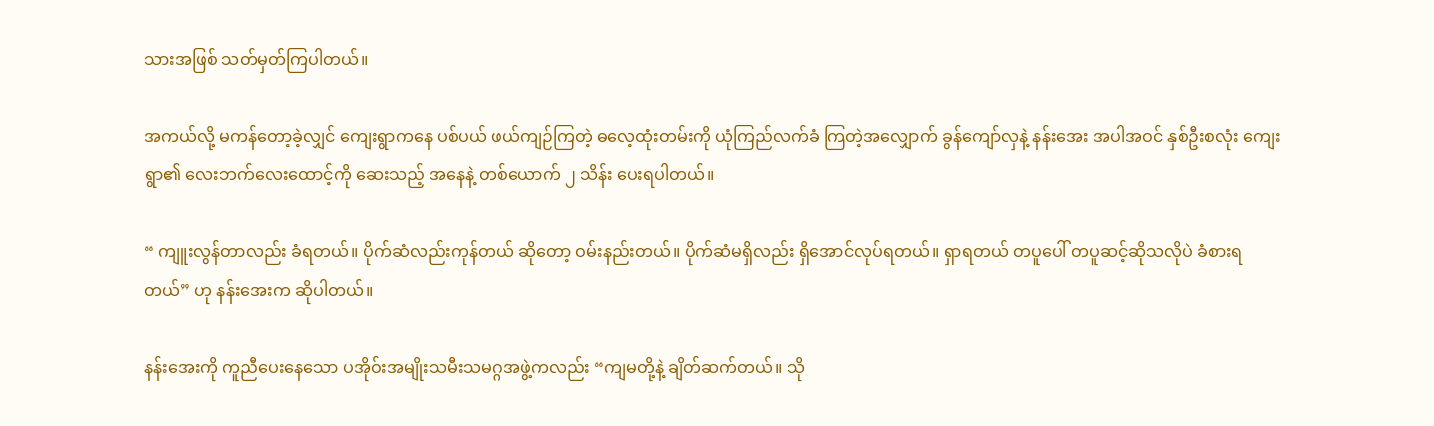သားအဖြစ် သတ်မှတ်ကြပါတယ်။

အကယ်လို့ မကန်တော့ခဲ့လျှင် ကျေးရွာကနေ ပစ်ပယ် ဖယ်ကျဉ်ကြတဲ့ ဓလေ့ထုံးတမ်းကို ယုံကြည်လက်ခံ ကြတဲ့အလျှောက် ခွန်ကျော်လှနဲ့ နန်းအေး အပါအဝင် နှစ်ဦးစလုံး ကျေးရွာ၏ လေးဘက်လေးထောင့်ကို ဆေးသည့် အနေနဲ့ တစ်ယောက် ၂ သိန်း ပေးရပါတယ်။

“ ကျူးလွန်တာလည်း ခံရတယ်။ ပိုက်ဆံလည်းကုန်တယ် ဆိုတော့ ဝမ်းနည်းတယ်။ ပိုက်ဆံမရှိလည်း ရှိအောင်လုပ်ရတယ်။ ရှာရတယ် တပူပေါ် တပူဆင့်ဆိုသလိုပဲ ခံစားရတယ်” ဟု နန်းအေးက ဆိုပါတယ်။

နန်းအေးကို ကူညီပေးနေသော ပအိုဝ်းအမျိုးသမီးသမဂ္ဂအဖွဲ့ကလည်း “ကျမတို့နဲ့ ချိတ်ဆက်တယ်။ သို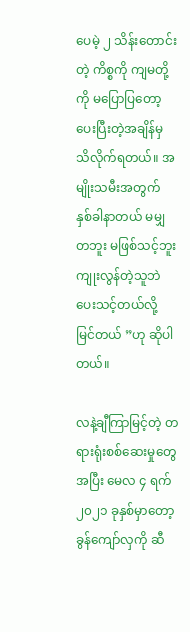ပေမဲ့ ၂ သိန်းတောင်းတဲ့ ကိစ္စကို ကျမတို့ကို မပြောပြတော့ ပေးပြီးတဲ့အချိန်မှ သိလိုက်ရတယ်။ အမျိုးသမီးအတွက် နှစ်ခါနာတယ် မမျှတဘူး မဖြစ်သင့်ဘူး ကျုးလွန်တဲ့သူဘဲ ပေးသင့်တယ်လို့ မြင်တယ် ”ဟု ဆိုပါတယ်။

လနဲ့ချီကြာမြင့်တဲ့ တရားရုံးစစ်ဆေးမှုတွေအပြီး မေလ ၄ ရက် ၂၀၂၁ ခုနှစ်မှာတော့ ခွန်ကျော်လှကို ဆီ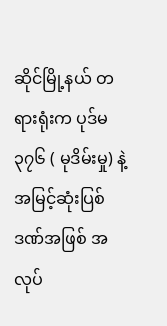ဆိုင်မြို့နယ် တရားရုံးက ပုဒ်မ ၃၇၆ ( မုဒိမ်းမှု) နဲ့ အမြင့်ဆုံးပြစ်ဒဏ်အဖြစ် အလုပ်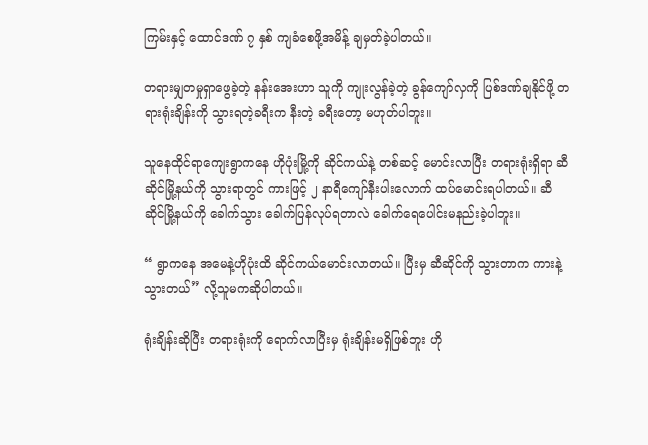ကြမ်းနှင့် ထောင်ဒဏ် ၇ နှစ် ကျခံစေဖို့အမိန့် ချမှတ်ခဲ့ပါတယ်။

တရားမျှတမှုရှာဖွေခဲ့တဲ့ နန်းအေးဟာ သူကို ကျုးလွန်ခဲ့တဲ့ ခွန်ကျော်လှကို ပြစ်ဒဏ်ချနိုင်ဖို့ တရားရုံးချိန်းကို သွားရတဲ့ခရီးက နီးတဲ့ ခရီးတော့ မဟုတ်ပါဘူး။

သူနေထိုင်ရာကျေးရွာကနေ ဟိုပုံးမြို့ကို ဆိုင်ကယ်နဲ့ တစ်ဆင့် မောင်းလာပြီး တရားရုံးရှိရာ ဆီဆိုင်မြို့နယ်ကို သွားရာတွင် ကားဖြင့် ၂ နာရီကျော်နီးပါးလောက် ထပ်မောင်းရပါတယ်။ ဆီဆိုင်မြို့နယ်ကို ခေါက်သွား ခေါက်ပြန်လုပ်ရတာလဲ ခေါက်ရေပေါင်းမနည်းခဲ့ပါဘူး။

“ ရွာကနေ အမေနဲ့ဟိုပုံးထိ ဆိုင်ကယ်မောင်းလာတယ်။ ပြီးမှ ဆီဆိုင်ကို သွားတာက ကားနဲ့သွားတယ်” လို့သူမကဆိုပါတယ်။

ရုံးချိန်းဆိုပြီး တရားရုံးကို ရောက်လာပြီးမှ ရုံးချိန်းမရှိဖြစ်ဘူး ဟို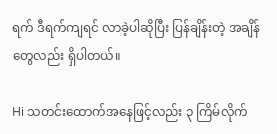ရက် ဒီရက်ကျရင် လာခဲ့ပါဆိုပြီး ပြန်ချိန်းတဲ့ အချိန်တွေလည်း ရှိပါတယ်။

Hi သတင်းထောက်အနေဖြင့်လည်း ၃ ကြိမ်လိုက်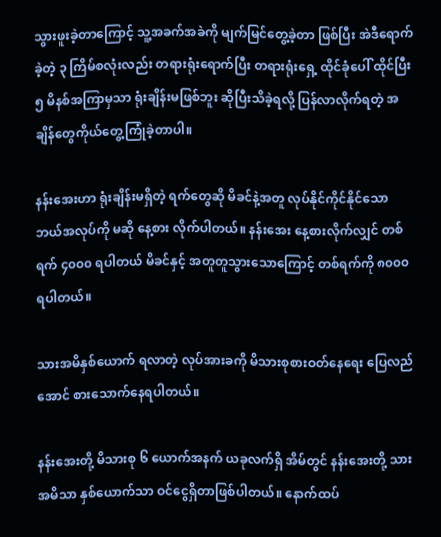သွားဖူးခဲ့တာကြောင့် သူ့အခက်အခဲကို မျက်မြင်တွေ့ခဲ့တာ ဖြစ်ပြီး အဲဒီရောက်ခဲ့တဲ့ ၃ ကြိမ်စလုံးလည်း တရားရုံးရောက်ပြီး တရားရုံးရှေ့ ထိုင်ခုံပေါ် ထိုင်ပြီး ၅ မိနစ်အကြာမှသာ ရုံးချိန်းမဖြစ်ဘူး ဆိုပြီးသိခဲ့ရလို့ ပြန်လာလိုက်ရတဲ့ အချိန်တွေကိုယ်တွေ့ကြုံခဲ့တာပါ။

နန်းအေးဟာ ရုံးချိန်းမရှိတဲ့ ရက်တွေဆို မိခင်နဲ့အတူ လုပ်နိုင်ကိုင်နိုင်သော ဘယ်အလုပ်ကို မဆို နေ့စား လိုက်ပါတယ်။ နန်းအေး နေ့စားလိုက်လျှင် တစ်ရက် ၄၀၀၀ ရပါတယ် မိခင်နှင့် အတူတူသွားသောကြောင့် တစ်ရက်ကို ၈၀၀၀ ရပါတယ်။

သားအမိနှစ်ယောက် ရလာတဲ့ လုပ်အားခကို မိသားစုစားဝတ်နေရေး ပြေလည်အောင် စားသောက်နေရပါတယ်။

နန်းအေးတို့ မိသားစု ၆ ယောက်အနက် ယခုလက်ရှိ အိမ်တွင် နန်းအေးတို့ သားအမိသာ နှစ်ယောက်သာ ဝင်ငွေရှိတာဖြစ်ပါတယ်။ နောက်ထပ်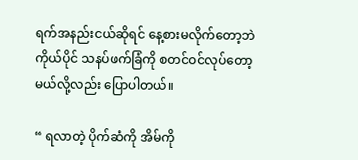ရက်အနည်းငယ်ဆိုရင် နေ့စားမလိုက်တော့ဘဲ ကိုယ်ပိုင် သနပ်ဖက်ခြံကို စတင်ဝင်လုပ်တော့မယ်လို့လည်း ပြောပါတယ်။

“ ရလာတဲ့ ပိုက်ဆံကို အိမ်ကို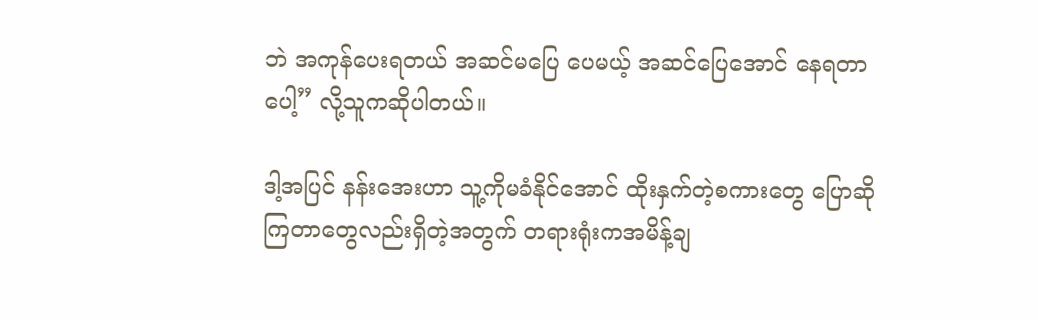ဘဲ အကုန်ပေးရတယ် အဆင်မပြေ ပေမယ့် အဆင်ပြေအောင် နေရတာပေါ့” လို့သူကဆိုပါတယ်။

ဒါ့အပြင် နန်းအေးဟာ သူ့ကိုမခံနိုင်အောင် ထိုးနှက်တဲ့စကားတွေ ပြောဆိုကြတာတွေလည်းရှိတဲ့အတွက် တရားရုံးကအမိန့်ချ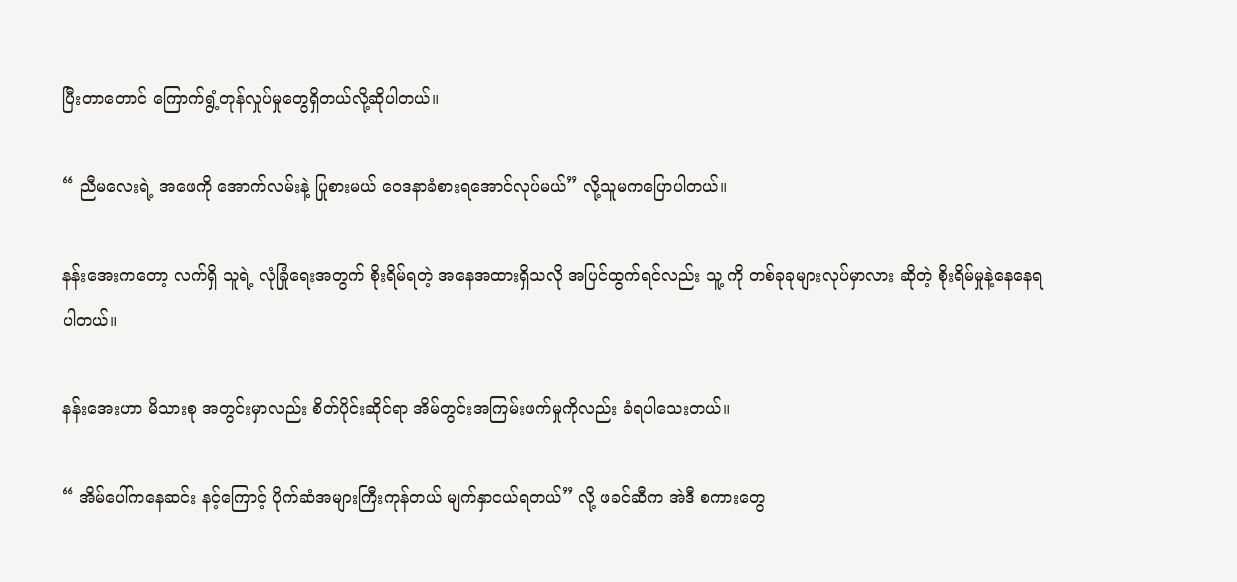ပြီးတာတောင် ကြောက်ရွံ့တုန်လှုပ်မှုတွေရှိတယ်လို့ဆိုပါတယ်။

“ ညီမလေးရဲ့ အဖေကို အောက်လမ်းနဲ့ ပြုစားမယ် ဝေဒနာခံစားရအောင်လုပ်မယ်” လို့သူမကပြောပါတယ်။

နန်းအေးကတော့ လက်ရှိ သူရဲ့ လုံခြုံရေးအတွက် စိုးရိမ်ရတဲ့ အနေအထားရှိသလို အပြင်ထွက်ရင်လည်း သူ့ ကို တစ်ခုခုများလုပ်မှာလား ဆိုတဲ့ စိုးရိမ်မှုနဲ့နေနေရပါတယ်။

နန်းအေးဟာ မိသားစု အတွင်းမှာလည်း စိတ်ပိုင်းဆိုင်ရာ အိမ်တွင်းအကြမ်းဖက်မှုကိုလည်း ခံရပါသေးတယ်။

“ အိမ်ပေါ်ကနေဆင်း နင့်ကြောင့် ပိုက်ဆံအများကြီးကုန်တယ် မျက်နှာငယ်ရတယ်” လို့ ဖခင်ဆီက အဲဒီ စကားတွေ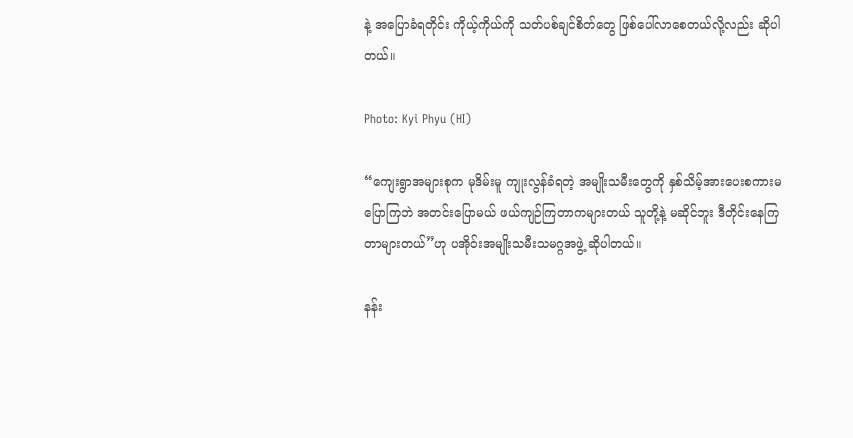နဲ့ အပြောခံရတိုင်း ကိုယ့်ကိုယ်ကို သတ်ပစ်ချင်စိတ်တွေ ဖြစ်ပေါ်လာစေတယ်လို့လည်း ဆိုပါတယ်။

Photo: Kyi Phyu (HI)

“ကျေးရွာအများစုက မုဒိမ်းမူ ကျုးလွန်ခံရတဲ့ အမျိုးသမီးတွေကို နှစ်သိမ့်အားပေးစကားမပြောကြဘဲ အတင်းပြောမယ် ဖယ်ကျဉ်ကြတာကများတယ် သူတို့နဲ့ မဆိုင်ဘူး ဒီတိုင်းနေကြတာများတယ်”ဟု ပအိုဝ်းအမျိုးသမီးသမဂ္ဂအဖွဲ့ ဆိုပါတယ်။

နန်း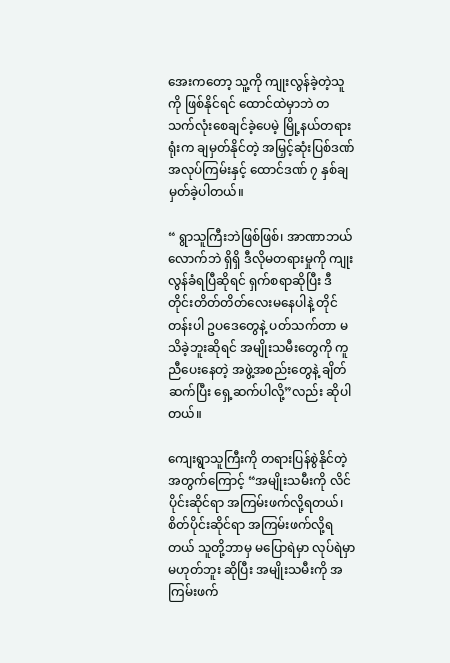အေးကတော့ သူ့ကို ကျုးလွန်ခဲ့တဲ့သူကို ဖြစ်နိုင်ရင် ထောင်ထဲမှာဘဲ တသက်လုံးစေချင်ခဲ့ပေမဲ့ မြို့နယ်တရားရုံးက ချမှတ်နိုင်တဲ့ အမြှင့်ဆုံးပြစ်ဒဏ် အလုပ်ကြမ်းနှင့် ထောင်ဒဏ် ၇ နှစ်ချမှတ်ခဲ့ပါတယ်။

“ ရွာသူကြီးဘဲဖြစ်ဖြစ်၊ အာဏာဘယ်လောက်ဘဲ ရှိရှိ ဒီလိုမတရားမှုကို ကျုးလွန်ခံရပြီဆိုရင် ရှက်စရာဆိုပြီး ဒီတိုင်းတိတ်တိတ်လေးမနေပါနဲ့ တိုင်တန်းပါ ဥပဒေတွေနဲ့ ပတ်သက်တာ မသိခဲ့ဘူးဆိုရင် အမျိုးသမီးတွေကို ကူညီပေးနေတဲ့ အဖွဲ့အစည်းတွေနဲ့ ချိတ်ဆက်ပြီး ရှေ့ဆက်ပါလို့”လည်း ဆိုပါတယ်။

ကျေးရွာသူကြီးကို တရားပြန်စွဲနိုင်တဲ့အတွက်ကြောင့် “အမျိုးသမီးကို လိင်ပိုင်းဆိုင်ရာ အကြမ်းဖက်လို့ရတယ်၊ စိတ်ပိုင်းဆိုင်ရာ အကြမ်းဖက်လို့ရတယ် သူတို့ဘာမှ မပြောရဲမှာ လုပ်ရဲမှာ မဟုတ်ဘူး ဆိုပြီး အမျိုးသမီးကို အကြမ်းဖက်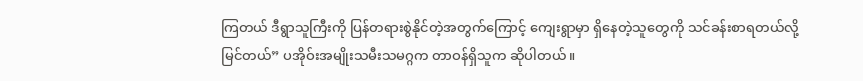ကြတယ် ဒီရွာသူကြီးကို ပြန်တရားစွဲနိုင်တဲ့အတွက်ကြောင့် ကျေးရွာမှာ ရှိနေတဲ့သူတွေကို သင်ခန်းစာရတယ်လို့ မြင်တယ်” ပအိုဝ်းအမျိုးသမီးသမဂ္ဂက တာဝန်ရှိသူက ဆိုပါတယ်။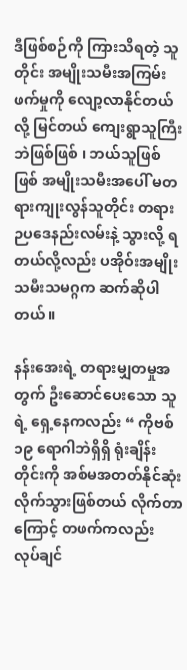ဒီဖြစ်စဉ်ကို ကြားသိရတဲ့ သူတိုင်း အမျိုးသမီးအကြမ်းဖက်မှုကို လျော့လာနိုင်တယ်လို့ မြင်တယ် ကျေးရွာသူကြီးဘဲဖြစ်ဖြစ် ၊ ဘယ်သူဖြစ်ဖြစ် အမျိုးသမီးအပေါ် မတရားကျုးလွန်သူတိုင်း တရားဉပဒေနည်းလမ်းနဲ့ သွားလို့ ရတယ်လို့လည်း ပအိုဝ်းအမျိုးသမီးသမဂ္ဂက ဆက်ဆိုပါတယ်။

နန်းအေးရဲ့ တရားမျှတမှုအတွက် ဦးဆောင်ပေးသော သူရဲ့ ရှေ့နေကလည်း “ ကိုဗစ် ၁၉ ရောဂါဘဲရှိရှိ ရုံးချိန်းတိုင်းကို အစ်မအတတ်နိုင်ဆုံး လိုက်သွားဖြစ်တယ် လိုက်တာကြောင့် တဖက်ကလည်း လုပ်ချင်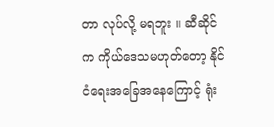တာ လုပ်လို့ မရဘူး ။ ဆီဆိုင်က ကိုယ်ဒေသမဟုတ်တော့ နိုင်ငံရေးအခြေအနေကြောင့် ရုံး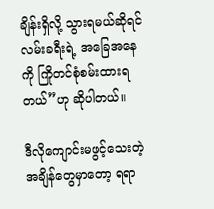ချိန်းရှိလို့ သွားရမယ်ဆိုရင် လမ်းခရီးရဲ့ အခြေအနေကို ကြိုတင်စုံစမ်းထားရတယ်”ဟု ဆိုပါတယ်။

ဒီလိုကျောင်းမဖွင့်သေးတဲ့ အချိန်တွေမှာတော့ ရရာ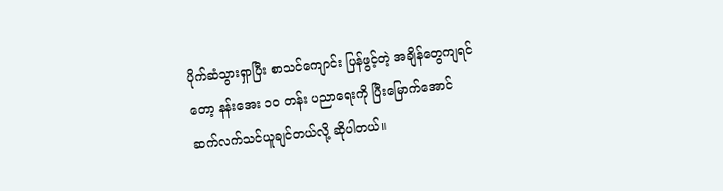ပိုက်ဆံသွားရှာပြီး စာသင်ကျောင်း ပြန်ဖွင့်တဲ့ အချိန်တွေကျရင်တော့ နန်းအေး ၁၀ တန်း ပညာရေးကို ပြီးမြောက်အောင် ဆက်လက်သင်ယူချင်တယ်လို့ ဆိုပါတယ်။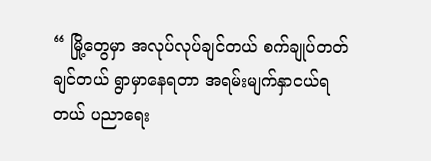“ မြို့တွေမှာ အလုပ်လုပ်ချင်တယ် စက်ချုပ်တတ်ချင်တယ် ရွာမှာနေရတာ အရမ်းမျက်နှာငယ်ရတယ် ပညာရေး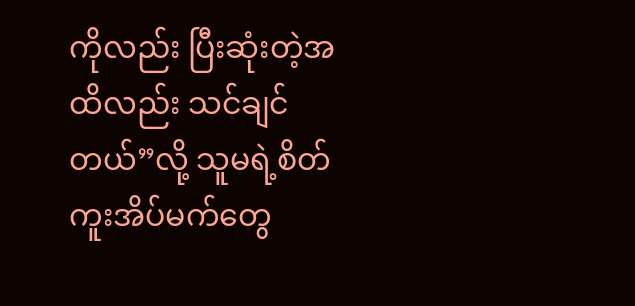ကိုလည်း ပြီးဆုံးတဲ့အထိလည်း သင်ချင်တယ်”လို့ သူမရဲ့စိတ်ကူးအိပ်မက်တွေ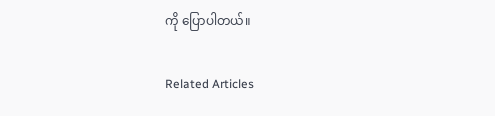ကို ပြောပါတယ်။

Related Articles